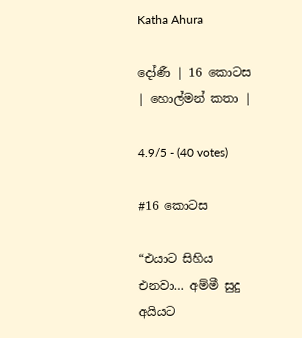Katha Ahura

දෝණී | 16 කොටස | හොල්මන් කතා |

4.9/5 - (40 votes)

#16 කොටස

“එයාට සිහිය එනවා… අම්මී සුදු අයියට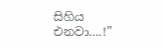සිහිය එනවා….!”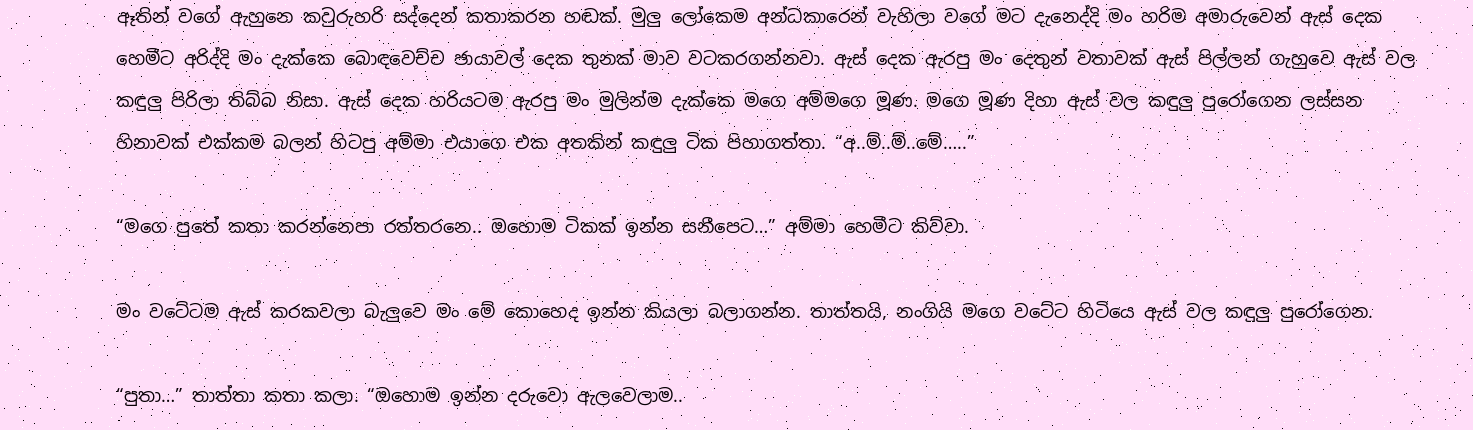ඈතින් වගේ ඇහුනෙ කවුරුහරි සද්දෙන් කතාකරන හඬක්. මුලු ලෝකෙම අන්ධකාරෙන් වැහිලා වගේ මට දැනෙද්දි මං හරිම අමාරුවෙන් ඇස් දෙක හෙමීට අරිද්දි මං දැක්කෙ බොඳවෙච්ච ඡායාවල් දෙක තුනක් මාව වටකරගන්නවා. ඇස් දෙක ඇරපු මං දෙතුන් වතාවක් ඇස් පිල්ලන් ගැහුවෙ ඇස් වල කඳුලු පිරිලා තිබ්බ නිසා. ඇස් දෙක හරියටම ඇරපු මං මුලින්ම දැක්කෙ මගෙ අම්මගෙ මූණ. මගෙ මූණ දිහා ඇස් වල කඳුලු පුරෝගෙන ලස්සන හිනාවක් එක්කම බලන් හිටපු අම්මා එයාගෙ එක අතකින් කඳුලු ටික පිහාගත්තා. “අ..ම්..ම්..මේ…..”

“මගෙ පුතේ කතා කරන්නෙපා රත්තරනෙ.. ඔහොම ටිකක් ඉන්න සනීපෙට…” අම්මා හෙමීට කිව්වා.

මං වටේටම ඇස් කරකවලා බැලුවෙ මං මේ කොහෙද ඉන්න කියලා බලාගන්න. තාත්තයි, නංගියි මගෙ වටේට හිටියෙ ඇස් වල කඳුලු පුරෝගෙන.

“පුතා…” තාත්තා කතා කලා. “ඔහොම ඉන්න දරුවො ඇලවෙලාම..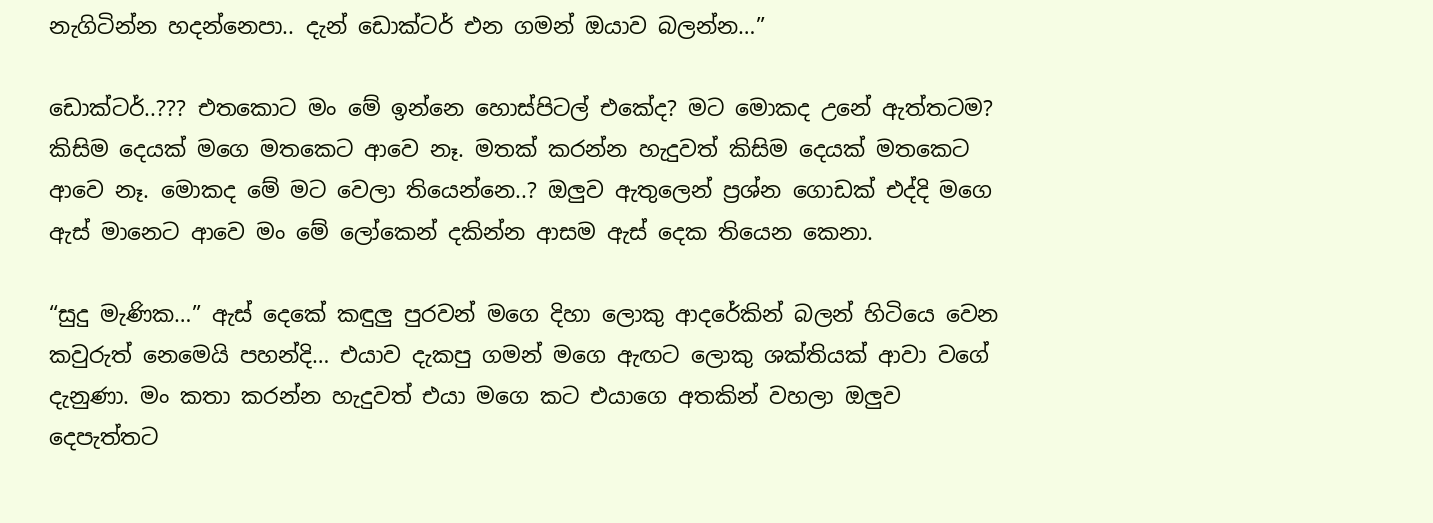නැගිටින්න හදන්නෙපා.. දැන් ඩොක්ටර් එන ගමන් ඔයාව බලන්න…”

ඩොක්ටර්..??? එතකොට මං මේ ඉන්නෙ හොස්පිටල් එකේද? මට මොකද උනේ ඇත්තටම? කිසිම දෙයක් මගෙ මතකෙට ආවෙ නෑ. මතක් කරන්න හැදුවත් කිසිම දෙයක් මතකෙට ආවෙ නෑ. මොකද මේ මට වෙලා තියෙන්නෙ..? ඔලුව ඇතුලෙන් ප්‍රශ්න ගොඩක් එද්දි මගෙ ඇස් මානෙට ආවෙ මං මේ ලෝකෙන් දකින්න ආසම ඇස් දෙක තියෙන කෙනා.

“සුදු මැණික…” ඇස් දෙකේ කඳුලු පුරවන් මගෙ දිහා ලොකු ආදරේකින් බලන් හිටියෙ වෙන කවුරුත් නෙමෙයි පහන්දි… එයාව දැකපු ගමන් මගෙ ඇඟට ලොකු ශක්තියක් ආවා වගේ දැනුණා. මං කතා කරන්න හැදුවත් එයා මගෙ කට එයාගෙ අතකින් වහලා ඔලුව දෙපැත්තට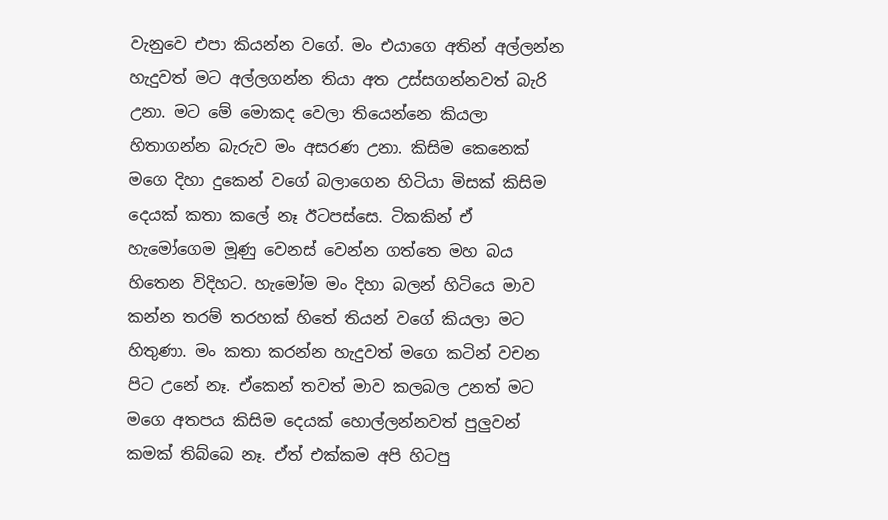වැනුවෙ එපා කියන්න වගේ. මං එයාගෙ අතින් අල්ලන්න හැදුවත් මට අල්ලගන්න තියා අත උස්සගන්නවත් බැරි උනා. මට මේ මොකද වෙලා තියෙන්නෙ කියලා හිතාගන්න බැරුව මං අසරණ උනා. කිසිම කෙනෙක් මගෙ දිහා දුකෙන් වගේ බලාගෙන හිටියා මිසක් කිසිම දෙයක් කතා කලේ නෑ ඊටපස්සෙ. ටිකකින් ඒ හැමෝගෙම මූණු වෙනස් වෙන්න ගත්තෙ මහ බය හිතෙන විදිහට. හැමෝම මං දිහා බලන් හිටියෙ මාව කන්න තරම් තරහක් හිතේ තියන් වගේ කියලා මට හිතුණා. මං කතා කරන්න හැදුවත් මගෙ කටින් වචන පිට උනේ නෑ. ඒකෙන් තවත් මාව කලබල උනත් මට මගෙ අතපය කිසිම දෙයක් හොල්ලන්නවත් පුලුවන් කමක් තිබ්බෙ නෑ. ඒත් එක්කම අපි හිටපු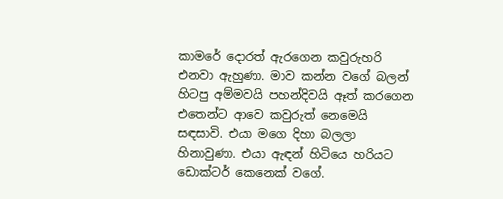කාමරේ දොරත් ඇරගෙන කවුරුහරි එනවා ඇහුණා. මාව කන්න වගේ බලන් හිටපු අම්මවයි පහන්දිවයි ඈත් කරගෙන එතෙන්ට ආවෙ කවුරුත් නෙමෙයි සඳසාවි. එයා මගෙ දිහා බලලා හිනාවුණා. එයා ඇඳන් හිටියෙ හරියට ඩොක්ටර් කෙනෙක් වගේ.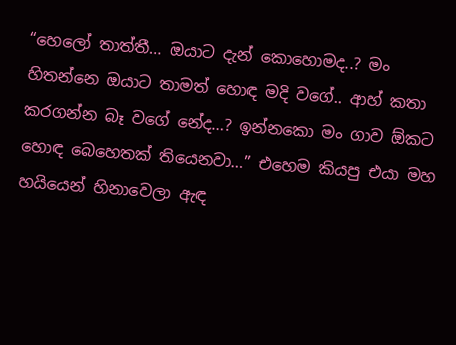“හෙලෝ තාත්තී… ඔයාට දැන් කොහොමද..? මං හිතන්නෙ ඔයාට තාමත් හොඳ මදි වගේ.. ආහ් කතා කරගන්න බෑ වගේ නේද…? ඉන්නකො මං ගාව ඕකට හොඳ බෙහෙතක් තියෙනවා…” එහෙම කියපු එයා මහ හයියෙන් හිනාවෙලා ඇඳ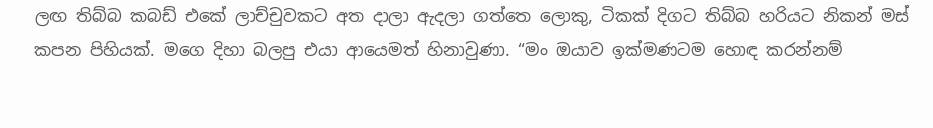ලඟ තිබ්බ කබඩ් එකේ ලාච්චුවකට අත දාලා ඇදලා ගත්තෙ ලොකු, ටිකක් දිගට තිබ්බ හරියට නිකන් මස් කපන පිහියක්. මගෙ දිහා බලපු එයා ආයෙමත් හිනාවුණා. “මං ඔයාව ඉක්මණටම හොඳ කරන්නම්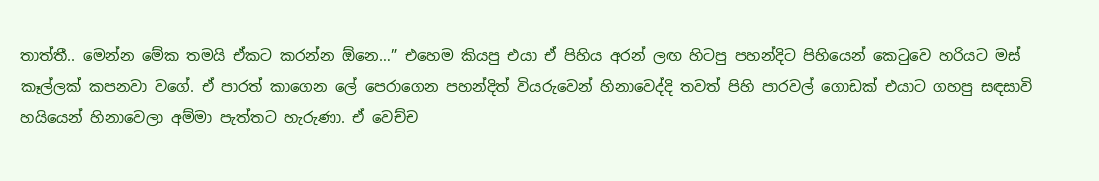තාත්තී.. මෙන්න මේක තමයි ඒකට කරන්න ඕනෙ…” එහෙම කියපු එයා ඒ පිහිය අරන් ලඟ හිටපු පහන්දිට පිහියෙන් කෙටුවෙ හරියට මස් කෑල්ලක් කපනවා වගේ. ඒ පාරත් කාගෙන ලේ පෙරාගෙන පහන්දිත් වියරුවෙන් හිනාවෙද්දි තවත් පිහි පාරවල් ගොඩක් එයාට ගහපු සඳසාවි හ‍යියෙන් හිනාවෙලා අම්මා පැත්තට හැරුණා. ඒ වෙච්ච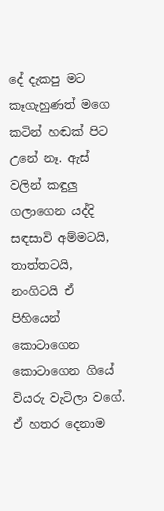දේ දැකපු මට කෑගැහුණත් මගෙ කටින් හඬක් පිට උනේ නෑ. ඇස් වලින් කඳුලු ගලාගෙන යද්දි සඳසාවි අම්මටයි, තාත්තටයි, නංගිටයි ඒ පිහියෙන් කොටාගෙන කොටාගෙන ගියේ වියරු වැටිලා වගේ. ඒ හතර දෙනාම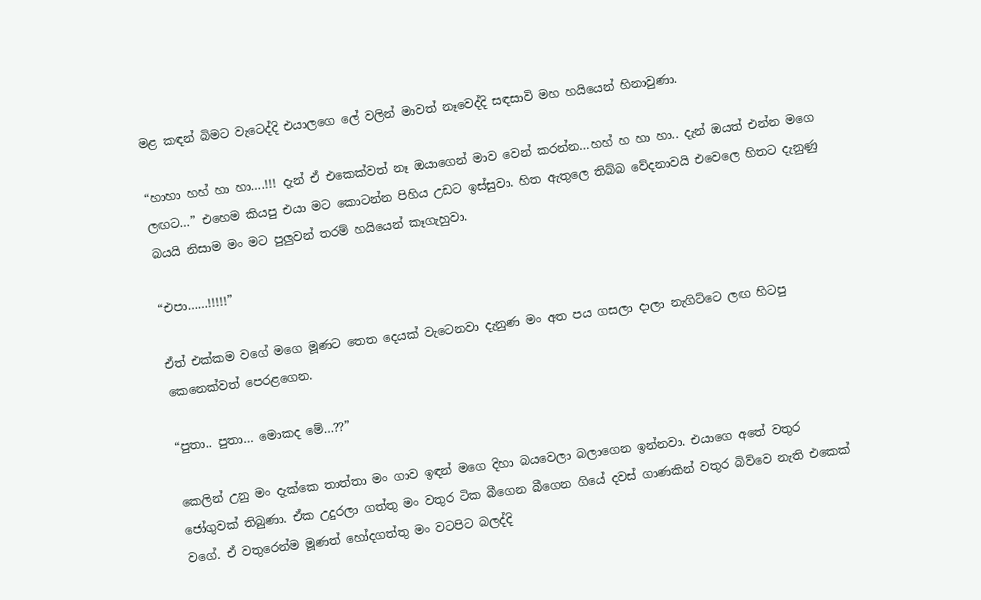මළ කඳන් බිමට වැටෙද්දි එයාලගෙ ලේ වලින් මාවත් නෑවෙද්දි සඳසාවි මහ හයියෙන් හිනාවුණා.

“හාහා හහ් හා හා….!!! දැන් ඒ එකෙක්වත් නෑ ඔයාගෙන් මාව වෙන් කරන්න…හහ් හ හා හා.. දැන් ඔයත් එන්න මගෙ ලඟට…” එහෙම කියපු එයා මට කොටන්න පිහිය උඩට ඉස්සුවා. හිත ඇතුලෙ තිබ්බ වේදනාවයි එවෙලෙ හිතට දැනුණු බයයි නිසාම මං මට පුලුවන් තරම් හයියෙන් කෑගැහුවා.

“එපා……!!!!!”

ඒත් එක්කම වගේ මගෙ මූණට තෙත දෙයක් වැටෙනවා දැනුණ මං අත පය ගසලා දාලා නැගිට්ටෙ ලඟ හිටපු කෙනෙක්වත් පෙරළගෙන.

“පුතා.. පුතා… මොකද මේ…??”

කෙලින් උනු මං දැක්කෙ තාත්තා මං ගාව ඉඳන් මගෙ දිහා බයවෙලා බලාගෙන ඉන්නවා. එයාගෙ අතේ වතුර ජෝගුවක් තිබුණා. ඒක උදුරලා ගත්තු මං වතුර ටික බීගෙන බීගෙන ගියේ දවස් ගාණකින් වතුර බිව්වෙ නැති එකෙක් වගේ. ඒ වතුරෙන්ම මූණත් හෝදගත්තු මං වටපිට බලද්දි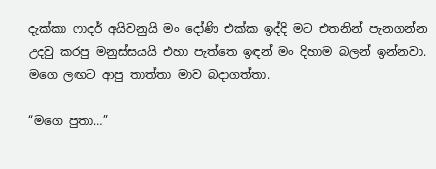දැක්කා ෆාදර් අයිවනුයි මං දෝණි එක්ක ඉද්දි මට එතනින් පැනගන්න උදවු කරපු මනුස්සයයි එහා පැත්තෙ ඉඳන් මං දිහාම බලන් ඉන්නවා. මගෙ ලඟට ආපු තාත්තා මාව බදාගත්තා.

“මගෙ පුතා…”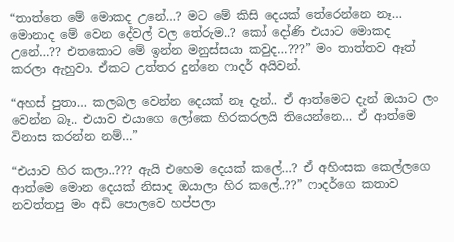“තාත්තෙ මේ මොකද උනේ…? මට මේ කිසි දෙයක් තේරෙන්නෙ නෑ… මොනාද මේ වෙන දේවල් වල තේරුම..? කෝ දෝණි එයාට මොකද උනේ…?? එතකොට මේ ඉන්න මනුස්සයා කවුද…???” මං තාත්තව ඈත් කරලා ඇහුවා. ඒකට උත්තර දුන්නෙ ෆාදර් අයිවන්.

“අහස් පුතා… කලබල වෙන්න දෙයක් නෑ දැන්.. ඒ ආත්මෙට දැන් ඔයාට ලං වෙන්න බෑ.. එයාව එයාගෙ ලෝකෙ හිරකරලයි තියෙන්නෙ… ඒ ආත්මෙ විනාස කරන්න නම්…”

“එයාව හිර කලා..??? ඇයි එහෙම දෙයක් කලේ…? ඒ අහිංසක කෙල්ලගෙ ආත්මෙ මොන දෙයක් නිසාද ඔයාලා හිර කලේ..??” ෆාදර්ගෙ කතාව නවත්තපු මං අඩි පොලවෙ හප්පලා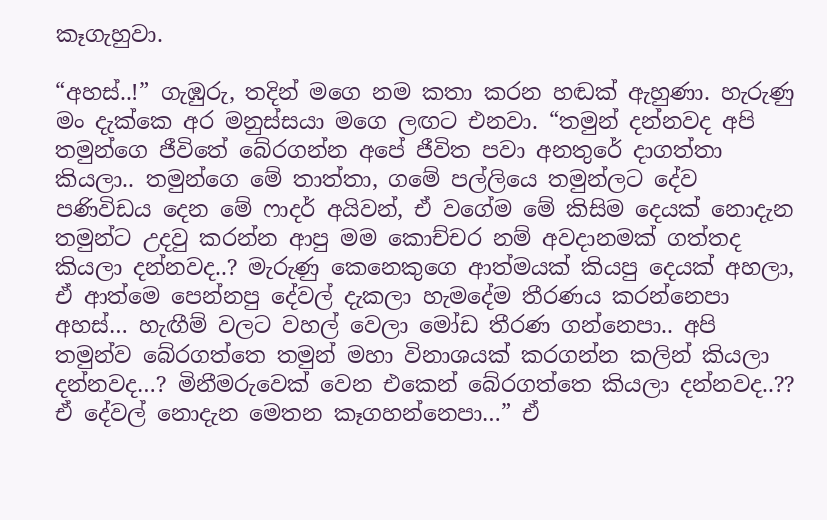කෑගැහුවා.

“අහස්..!” ගැඹුරු, තදින් මගෙ නම කතා කරන හඬක් ඇහුණා. හැරුණු මං දැක්කෙ අර මනුස්සයා මගෙ ලඟට එනවා. “තමුන් දන්නවද අපි තමුන්ගෙ ජීවිතේ බේරගන්න අපේ ජීවිත පවා අනතුරේ දාගත්තා කියලා.. තමුන්ගෙ මේ තාත්තා, ගමේ පල්ලියෙ තමුන්ලට දේව පණිවිඩය දෙන මේ ෆාදර් අයිවන්, ඒ වගේම මේ කිසිම දෙයක් නොදැන තමුන්ට උදවු කරන්න ආපු මම කොච්චර නම් අවදානමක් ගත්තද කියලා දන්නවද..? මැරුණු කෙනෙකුගෙ ආත්මයක් කියපු දෙයක් අහලා, ඒ ආත්මෙ පෙන්නපු දේවල් දැකලා හැමදේම තීරණය කරන්නෙපා අහස්… හැඟීම් වලට වහල් වෙලා මෝඩ තීරණ ගන්නෙපා.. අපි තමුන්ව බේරගත්තෙ තමුන් මහා විනාශයක් කරගන්න කලින් කියලා දන්නවද…? මිනීමරුවෙක් වෙන එකෙන් බේරගත්තෙ කියලා දන්නවද..?? ඒ දේවල් නොදැන මෙතන කෑගහන්නෙපා…” ඒ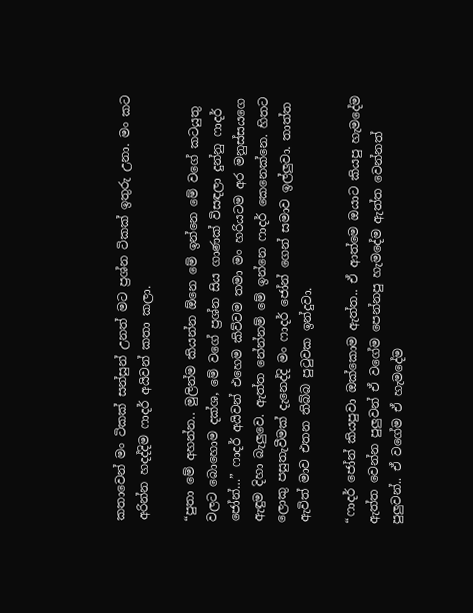කතාවෙන් මං ටිකක් සන්සුන් උනත් මට ප්‍රශ්න ටිකක් ඉතුරු උනා. මං කට අරින්න හදද්දිම ෆාදර් අයිවන් කතා කලා.

“පුතා මේ අහන්න.. මුලින්ම කියන්න ඕනෙ මේ ඉන්නෙ මේ වගේ කටයුතු වලට බොහොම දක්ශ, මේ වගේ ප්‍රශ්න සිය ගාණක් විසඳලා දුන්නු ෆාදර් ජෝන්…” ෆාදර් අයිවන් එහෙම කිව්වම තමා මං හරියටම අර මනුස්සයගෙ ඇඳුම දිහා බැලුවෙ. ඇත්ත නේන්නම් මේ ඉන්නෙ ෆාදර් කෙනෙක්නෙ. හිතට ලොකු පසුතැවීමක් දැනෙද්දි මං ෆාදර් ජෝන් ගෙන් සමාව ඉල්ලුවා. තාත්ත ඇවිත් මාව එතන තිබ්බ පුටුවක ඉන්දුවා.

“ෆාදර් ජෝන් කියපුවා ඔක්කොම ඇත්ත.. ඒ ආත්මෙ ඔයාට කියපු හැමදේම ඇත්ත වෙන්න පුලුවන් ඒ වගේම පෙන්නපු හැමදේම ඇත්ත වෙන්නත් පුලුවන්.. ඒ වගේම ඒ හැමදේම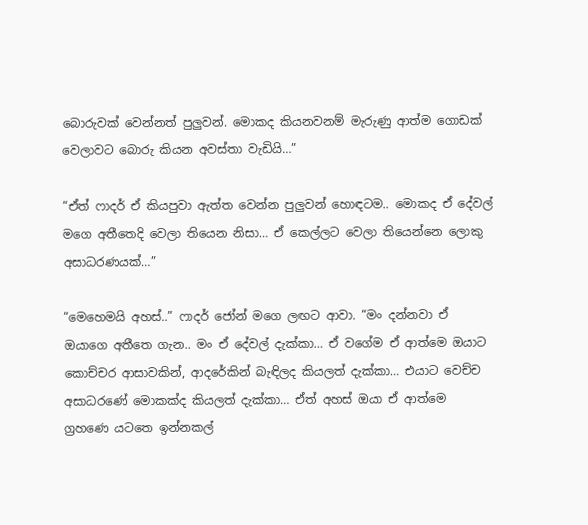බොරුවක් වෙන්නත් පුලුවන්. මොකද කියනවනම් මැරුණු ආත්ම ගොඩක් වෙලාවට බොරු කියන අවස්තා වැඩියි…”

“ඒත් ෆාදර් ඒ කියපුවා ඇත්ත වෙන්න පුලුවන් හොඳටම.. මොකද ඒ දේවල් මගෙ අතීතෙදි වෙලා තියෙන නිසා… ඒ කෙල්ලට වෙලා තියෙන්නෙ ලොකු අසාධරණයක්…”

“මෙහෙමයි අහස්..” ෆාදර් ජෝන් මගෙ ලඟට ආවා. “මං දන්නවා ඒ ඔයාගෙ අතීතෙ ගැන.. මං ඒ දේවල් දැක්කා… ඒ වගේම ඒ ආත්මෙ ඔයාට කොච්චර ආසාවකින්, ආදරේකින් බැඳිලද කියලත් දැක්කා… එයාට වෙච්ච අසාධරණේ මොකක්ද කියලත් දැක්කා… ඒත් අහස් ඔයා ඒ ආත්මෙ ග්‍රහණෙ යටතෙ ඉන්නකල්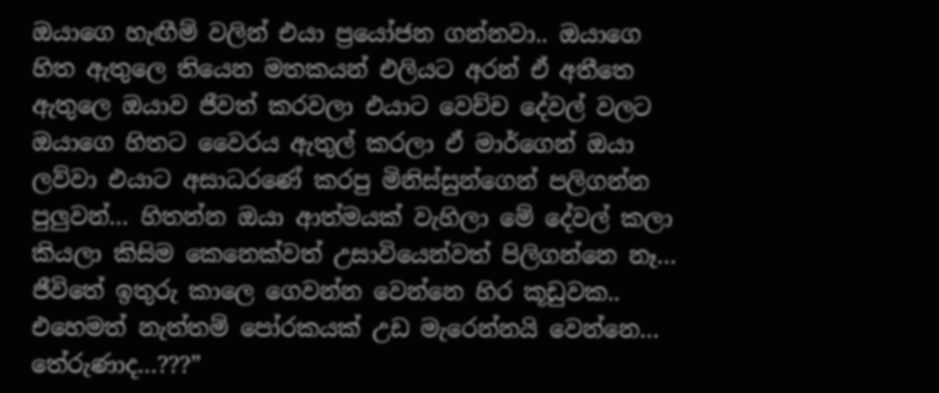ඔයාගෙ හැඟීම් වලින් එයා ප්‍රයෝජන ගන්නවා.. ඔයාගෙ හිත ඇතුලෙ තියෙන මතකයන් එලියට අරන් ඒ අතීතෙ ඇතුලෙ ඔයාව ජීවත් කරවලා එයාට වෙච්ච දේවල් වලට ඔයාගෙ හිතට වෛරය ඇතුල් කරලා ඒ මාර්ගෙන් ඔයා ලව්වා එයාට අසාධරණේ කරපු මිනිස්සුන්ගෙන් පලිගන්න පුලුවන්… හිතන්න ඔයා ආත්මයක් වැහිලා මේ දේවල් කලා කියලා කිසිම කෙනෙක්වත් උසාවියෙන්වත් පිලිගන්නෙ නෑ… ජීවිතේ ඉතුරු කාලෙ ගෙවන්න වෙන්නෙ හිර කූඩුවක.. එහෙමත් නැත්තම් පෝරකයක් උඩ මැරෙන්නයි වෙන්නෙ… තේරුණාද…???”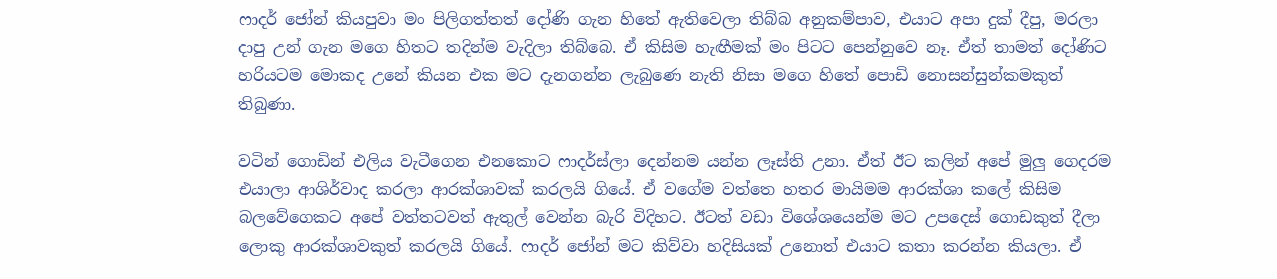ෆාදර් ජෝන් කියපුවා මං පිලිගත්තත් දෝණි ගැන හිතේ ඇතිවෙලා තිබ්බ අනුකම්පාව, එයාට අපා දුක් දීපු, මරලා දාපු උන් ගැන මගෙ හිතට තදින්ම වැදිලා තිබ්බෙ. ඒ කිසිම හැඟීමක් මං පිටට පෙන්නුවෙ නෑ. ඒත් තාමත් දෝණිට හරියටම මොකද උනේ කියන එක මට දැනගන්න ලැබුණෙ නැති නිසා මගෙ හිතේ පොඩි නොසන්සුන්කමකුත් තිබුණා.

වටින් ගොඩින් එලිය වැටීගෙන එනකොට ෆාදර්ස්ලා දෙන්නම යන්න ලෑස්ති උනා. ඒත් ඊට කලින් අපේ මුලු ගෙදරම එයාලා ආශිර්වාද කරලා ආරක්ශාවක් කරලයි ගියේ. ඒ වගේම වත්තෙ හතර මායිමම ආරක්ශා කලේ කිසිම බලවේගෙකට අපේ වත්තටවත් ඇතුල් වෙන්න බැරි විදිහට. ඊටත් වඩා විශේශයෙන්ම මට උපදෙස් ගොඩකුත් දීලා ලොකු ආරක්ශාවකුත් කරලයි ගියේ. ෆාදර් ජෝන් මට කිව්වා හදිසියක් උනොත් එයාට කතා කරන්න කියලා. ඒ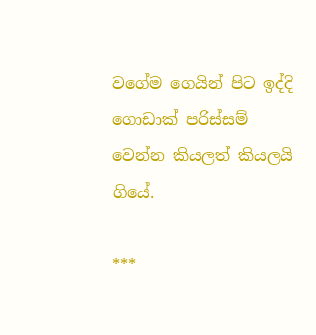වගේම ගෙයින් පිට ඉද්දි ගොඩාක් පරිස්සම් වෙන්න කියලත් කියලයි ගියේ.

***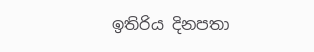ඉතිරිය දිනපතා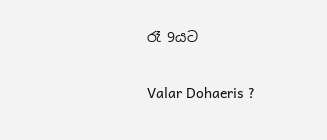රෑ 9යට

Valar Dohaeris ?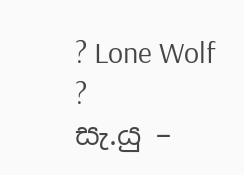? Lone Wolf ?
සැ.යු –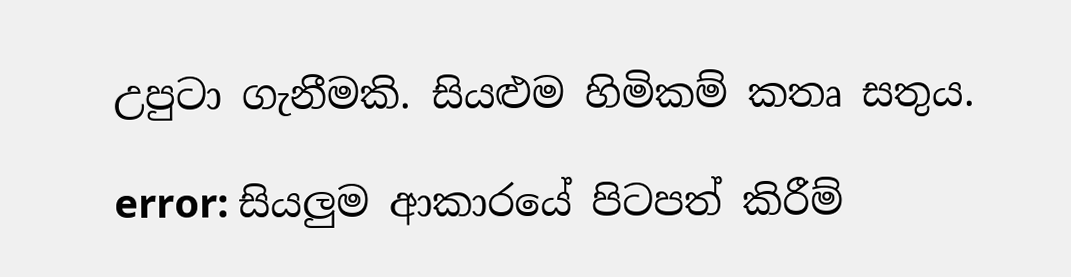උපුටා ගැනීමකි. සියළුම හිමිකම් කතෘ සතුය.

error: සියලුම ආකාරයේ පිටපත් කිරීම්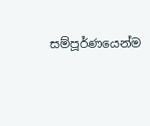සම්පූර්ණයෙන්ම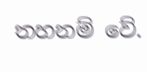තහනම් වේ.